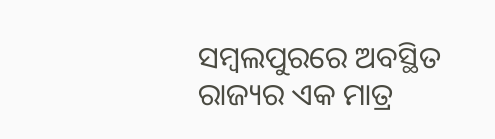ସମ୍ବଲପୁରରେ ଅବସ୍ଥିତ ରାଜ୍ୟର ଏକ ମାତ୍ର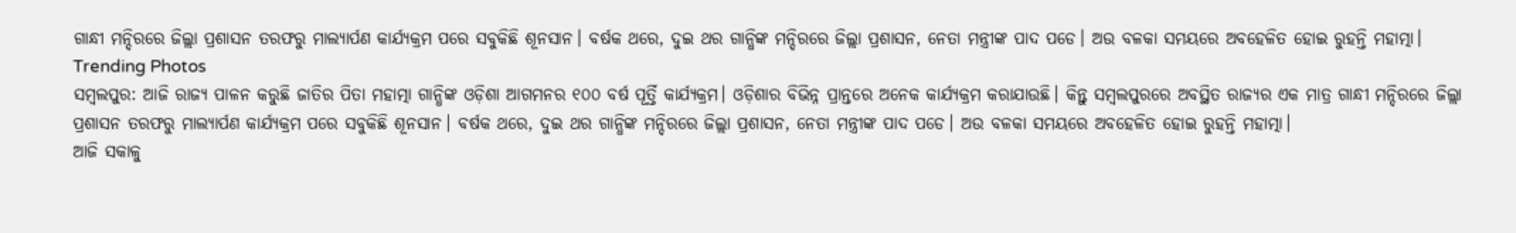ଗାନ୍ଧୀ ମନ୍ଦିରରେ ଜିଲ୍ଲା ପ୍ରଶାସନ ତରଫରୁ ମାଲ୍ୟାର୍ପଣ କାର୍ଯ୍ୟକ୍ରମ ପରେ ସବୁକିଛି ଶୂନସାନ। ବର୍ଷକ ଥରେ, ଦୁଇ ଥର ଗାନ୍ଧିଙ୍କ ମନ୍ଦିରରେ ଜିଲ୍ଲା ପ୍ରଶାସନ, ନେତା ମନ୍ତ୍ରୀଙ୍କ ପାଦ ପଡେ। ଅଉ ବଳକା ସମୟରେ ଅବହେଳିତ ହୋଇ ରୁହନ୍ତି ମହାତ୍ମା।
Trending Photos
ସମ୍ବଲପୁର: ଆଜି ରାଜ୍ୟ ପାଳନ କରୁଛି ଜାତିର ପିତା ମହାତ୍ମା ଗାନ୍ଧିଙ୍କ ଓଡ଼ିଶା ଆଗମନର ୧୦୦ ବର୍ଷ ପୂର୍ତ୍ତି କାର୍ଯ୍ୟକ୍ରମ। ଓଡ଼ିଶାର ବିଭିନ୍ନ ପ୍ରାନ୍ତରେ ଅନେକ କାର୍ଯ୍ୟକ୍ରମ କରାଯାଉଛି। କିନ୍ତୁ ସମ୍ବଲପୁରରେ ଅବସ୍ଥିତ ରାଜ୍ୟର ଏକ ମାତ୍ର ଗାନ୍ଧୀ ମନ୍ଦିରରେ ଜିଲ୍ଲା ପ୍ରଶାସନ ତରଫରୁ ମାଲ୍ୟାର୍ପଣ କାର୍ଯ୍ୟକ୍ରମ ପରେ ସବୁକିଛି ଶୂନସାନ। ବର୍ଷକ ଥରେ, ଦୁଇ ଥର ଗାନ୍ଧିଙ୍କ ମନ୍ଦିରରେ ଜିଲ୍ଲା ପ୍ରଶାସନ, ନେତା ମନ୍ତ୍ରୀଙ୍କ ପାଦ ପଡେ। ଅଉ ବଳକା ସମୟରେ ଅବହେଳିତ ହୋଇ ରୁହନ୍ତି ମହାତ୍ମା।
ଆଜି ସକାଳୁ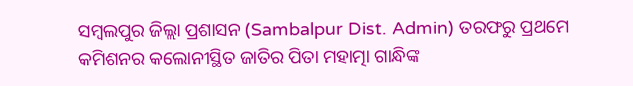ସମ୍ବଲପୁର ଜିଲ୍ଲା ପ୍ରଶାସନ (Sambalpur Dist. Admin) ତରଫରୁ ପ୍ରଥମେ କମିଶନର କଲୋନୀସ୍ଥିତ ଜାତିର ପିତା ମହାତ୍ମା ଗାନ୍ଧିଙ୍କ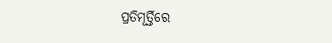ପ୍ରତିମୂର୍ତ୍ତିରେ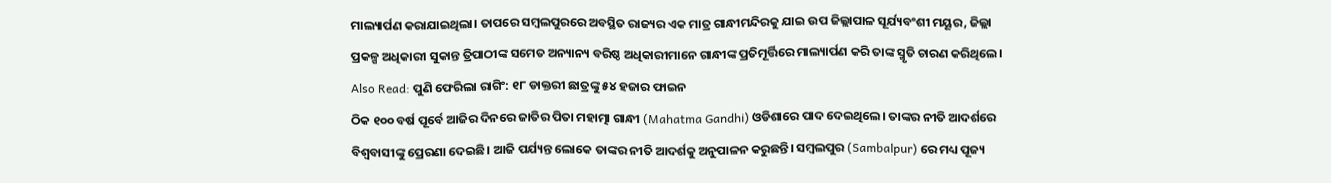ମାଲ୍ୟାର୍ପଣ କରାଯାଇଥିଲା। ତାପରେ ସମ୍ବଲପୁରରେ ଅବସ୍ଥିତ ରାଜ୍ୟର ଏକ ମାତ୍ର ଗାନ୍ଧୀମନ୍ଦିରକୁ ଯାଇ ଉପ ଜିଲ୍ଲାପାଳ ସୂର୍ଯ୍ୟବଂଶୀ ମୟୂର, ଜିଲ୍ଲା ପ୍ରକଳ୍ପ ଅଧିକାରୀ ସୁକାନ୍ତ ତ୍ରିପାଠୀଙ୍କ ସମେତ ଅନ୍ୟାନ୍ୟ ବରିଷ୍ଠ ଅଧିକାରୀମାନେ ଗାନ୍ଧୀଙ୍କ ପ୍ରତିମୂର୍ତ୍ତିରେ ମାଲ୍ୟାର୍ପଣ କରି ତାଙ୍କ ସ୍ମୃତି ଚାରଣ କରିଥିଲେ।
Also Read: ପୁଣି ଫେରିଲା ରାଗିଂ: ୧୮ ଡାକ୍ତରୀ ଛାତ୍ରଙ୍କୁ ୫୪ ହଜାର ଫାଇନ
ଠିକ ୧୦୦ ବର୍ଷ ପୂର୍ବେ ଆଜିର ଦିନରେ ଜାତିର ପିତା ମହାତ୍ମା ଗାନ୍ଧୀ (Mahatma Gandhi) ଓଡିଶାରେ ପାଦ ଦେଇଥିଲେ। ତାଙ୍କର ନୀତି ଆଦର୍ଶରେ ବିଶ୍ୱବାସୀଙ୍କୁ ପ୍ରେରଣା ଦେଇଛି। ଆଜି ପର୍ଯ୍ୟନ୍ତ ଲୋକେ ତାଙ୍କର ନୀତି ଆଦର୍ଶକୁ ଅନୁପାଳନ କରୁଛନ୍ତି। ସମ୍ବଲପୁର (Sambalpur) ରେ ମଧ୍ୟ ପୂଜ୍ୟ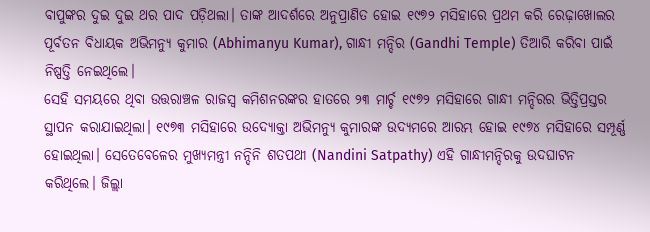ବାପୁଙ୍କର ଦୁଇ ଦୁଇ ଥର ପାଦ ପଡ଼ିଥଲା। ତାଙ୍କ ଆଦର୍ଶରେ ଅନୁପ୍ରାଣିତ ହୋଇ ୧୯୭୨ ମସିହାରେ ପ୍ରଥମ କରି ରେଢ଼ାଖୋଲର ପୂର୍ବତନ ବିଧାୟକ ଅଭିମନ୍ୟୁ କୁମାର (Abhimanyu Kumar), ଗାନ୍ଧୀ ମନ୍ଦିର (Gandhi Temple) ତିଆରି କରିବା ପାଇଁ ନିଷ୍ପତ୍ତି ନେଇଥିଲେ।
ସେହି ସମୟରେ ଥିବା ଉତ୍ତରାଞ୍ଚଳ ରାଜସ୍ୱ କମିଶନରଙ୍କର ହାତରେ ୨୩ ମାର୍ଚ୍ଚ ୧୯୭୨ ମସିହାରେ ଗାନ୍ଧୀ ମନ୍ଦିରର ଭିତ୍ତିପ୍ରସ୍ତର ସ୍ଥାପନ କରାଯାଇଥିଲା। ୧୯୭୩ ମସିହାରେ ଉଦ୍ୟୋକ୍ତା ଅଭିମନ୍ୟୁ କୁମାରଙ୍କ ଉଦ୍ୟମରେ ଆରମ୍ଭ ହୋଇ ୧୯୭୪ ମସିହାରେ ସମ୍ପୂର୍ଣ୍ଣ ହୋଇଥିଲା। ସେତେବେଳେର ମୁଖ୍ୟମନ୍ତ୍ରୀ ନନ୍ଦିନି ଶତପଥୀ (Nandini Satpathy) ଏହି ଗାନ୍ଧୀମନ୍ଦିରକୁ ଉଦଘାଟନ କରିଥିଲେ। ଜିଲ୍ଲା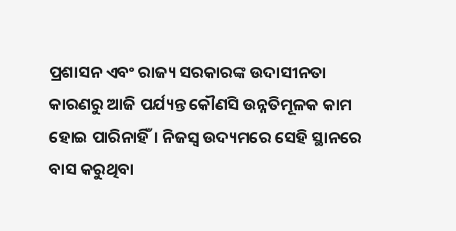ପ୍ରଶାସନ ଏବଂ ରାଜ୍ୟ ସରକାରଙ୍କ ଉଦାସୀନତା କାରଣରୁ ଆଜି ପର୍ଯ୍ୟନ୍ତ କୌଣସି ଉନ୍ନତିମୂଳକ କାମ ହୋଇ ପାରିନାହିଁ। ନିଜସ୍ୱ ଉଦ୍ୟମରେ ସେହି ସ୍ଥାନରେ ବାସ କରୁଥିବା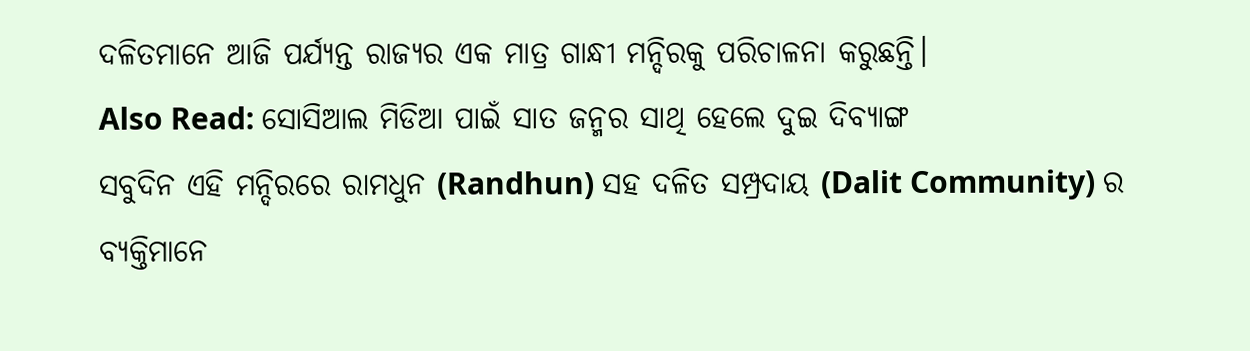ଦଳିତମାନେ ଆଜି ପର୍ଯ୍ୟନ୍ତ ରାଜ୍ୟର ଏକ ମାତ୍ର ଗାନ୍ଧୀ ମନ୍ଦିରକୁ ପରିଚାଳନା କରୁଛନ୍ତି।
Also Read: ସୋସିଆଲ ମିଡିଆ ପାଇଁ ସାତ ଜନ୍ମର ସାଥି ହେଲେ ଦୁଇ ଦିବ୍ୟାଙ୍ଗ
ସବୁଦିନ ଏହି ମନ୍ଦିରରେ ରାମଧୁନ (Randhun) ସହ ଦଳିତ ସମ୍ପ୍ରଦାୟ (Dalit Community) ର ବ୍ୟକ୍ତିମାନେ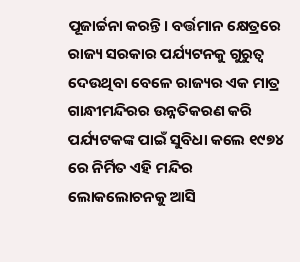ପୂଜାର୍ଚ୍ଚନା କରନ୍ତି। ବର୍ତ୍ତମାନ କ୍ଷେତ୍ରରେ ରାଜ୍ୟ ସରକାର ପର୍ଯ୍ୟଟନକୁ ଗୁରୁତ୍ୱ ଦେଉଥିବା ବେଳେ ରାଜ୍ୟର ଏକ ମାତ୍ର ଗାନ୍ଧୀମନ୍ଦିରର ଉନ୍ନତିକରଣ କରି ପର୍ଯ୍ୟଟକଙ୍କ ପାଇଁ ସୁବିଧା କଲେ ୧୯୭୪ ରେ ନିର୍ମିତ ଏହି ମନ୍ଦିର ଲୋକଲୋଚନକୁ ଆସି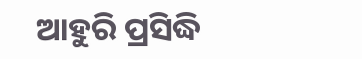ଆହୁରି ପ୍ରସିଦ୍ଧି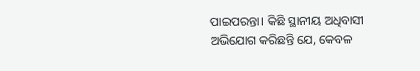ପାଇପରନ୍ତା। କିଛି ସ୍ଥାନୀୟ ଅଧିବାସୀ ଅଭିଯୋଗ କରିଛନ୍ତି ଯେ, କେବଳ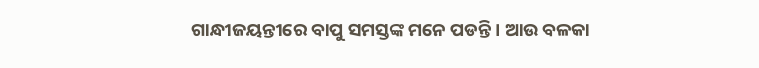ଗାନ୍ଧୀଜୟନ୍ତୀରେ ବାପୁ ସମସ୍ତଙ୍କ ମନେ ପଡନ୍ତି। ଆଉ ବଳକା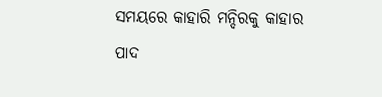ସମୟରେ କାହାରି ମନ୍ଦିରକୁ କାହାର ପାଦ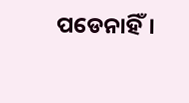ପଡେନାହିଁ।